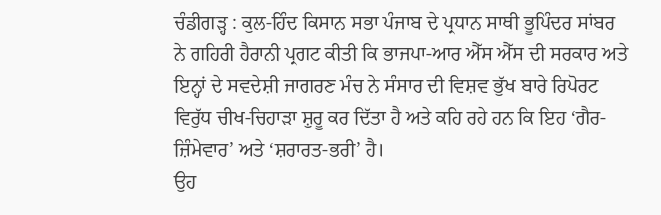ਚੰਡੀਗੜ੍ਹ : ਕੁਲ-ਹਿੰਦ ਕਿਸਾਨ ਸਭਾ ਪੰਜਾਬ ਦੇ ਪ੍ਰਧਾਨ ਸਾਥੀ ਭੂਪਿੰਦਰ ਸਾਂਬਰ ਨੇ ਗਹਿਰੀ ਹੈਰਾਨੀ ਪ੍ਰਗਟ ਕੀਤੀ ਕਿ ਭਾਜਪਾ-ਆਰ ਐੱਸ ਐੱਸ ਦੀ ਸਰਕਾਰ ਅਤੇ ਇਨ੍ਹਾਂ ਦੇ ਸਵਦੇਸ਼ੀ ਜਾਗਰਣ ਮੰਚ ਨੇ ਸੰਸਾਰ ਦੀ ਵਿਸ਼ਵ ਭੁੱਖ ਬਾਰੇ ਰਿਪੋਰਟ ਵਿਰੁੱਧ ਚੀਖ-ਚਿਹਾੜਾ ਸ਼ੁਰੂ ਕਰ ਦਿੱਤਾ ਹੈ ਅਤੇ ਕਹਿ ਰਹੇ ਹਨ ਕਿ ਇਹ ‘ਗੈਰ-ਜ਼ਿੰਮੇਵਾਰ’ ਅਤੇ ‘ਸ਼ਰਾਰਤ-ਭਰੀ’ ਹੈ।
ਉਹ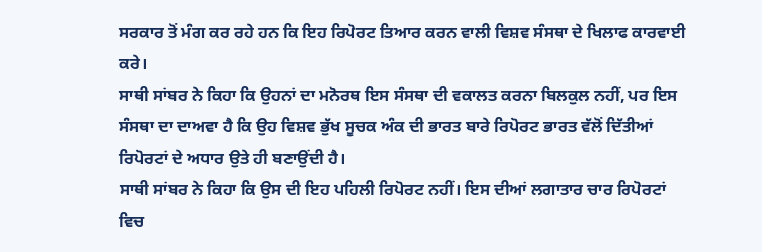ਸਰਕਾਰ ਤੋਂ ਮੰਗ ਕਰ ਰਹੇ ਹਨ ਕਿ ਇਹ ਰਿਪੋਰਟ ਤਿਆਰ ਕਰਨ ਵਾਲੀ ਵਿਸ਼ਵ ਸੰਸਥਾ ਦੇ ਖਿਲਾਫ ਕਾਰਵਾਈ ਕਰੇ।
ਸਾਥੀ ਸਾਂਬਰ ਨੇ ਕਿਹਾ ਕਿ ਉਹਨਾਂ ਦਾ ਮਨੋਰਥ ਇਸ ਸੰਸਥਾ ਦੀ ਵਕਾਲਤ ਕਰਨਾ ਬਿਲਕੁਲ ਨਹੀਂ, ਪਰ ਇਸ ਸੰਸਥਾ ਦਾ ਦਾਅਵਾ ਹੈ ਕਿ ਉਹ ਵਿਸ਼ਵ ਭੁੱਖ ਸੂਚਕ ਅੰਕ ਦੀ ਭਾਰਤ ਬਾਰੇ ਰਿਪੋਰਟ ਭਾਰਤ ਵੱਲੋਂ ਦਿੱਤੀਆਂ ਰਿਪੋਰਟਾਂ ਦੇ ਅਧਾਰ ਉਤੇ ਹੀ ਬਣਾਉਂਦੀ ਹੈ।
ਸਾਥੀ ਸਾਂਬਰ ਨੇ ਕਿਹਾ ਕਿ ਉਸ ਦੀ ਇਹ ਪਹਿਲੀ ਰਿਪੋਰਟ ਨਹੀਂ। ਇਸ ਦੀਆਂ ਲਗਾਤਾਰ ਚਾਰ ਰਿਪੋਰਟਾਂ ਵਿਚ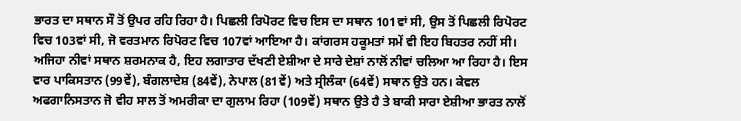ਭਾਰਤ ਦਾ ਸਥਾਨ ਸੌ ਤੋਂ ਉਪਰ ਰਹਿ ਰਿਹਾ ਹੈ। ਪਿਛਲੀ ਰਿਪੋਰਟ ਵਿਚ ਇਸ ਦਾ ਸਥਾਨ 101ਵਾਂ ਸੀ, ਉਸ ਤੋਂ ਪਿਛਲੀ ਰਿਪੋਰਟ ਵਿਚ 103ਵਾਂ ਸੀ, ਜੋ ਵਰਤਮਾਨ ਰਿਪੋਰਟ ਵਿਚ 107ਵਾਂ ਆਇਆ ਹੈ। ਕਾਂਗਰਸ ਹਕੂਮਤਾਂ ਸਮੇਂ ਵੀ ਇਹ ਬਿਹਤਰ ਨਹੀਂ ਸੀ।
ਅਜਿਹਾ ਨੀਵਾਂ ਸਥਾਨ ਸ਼ਰਮਨਾਕ ਹੈ, ਇਹ ਲਗਾਤਾਰ ਦੱਖਣੀ ਏਸ਼ੀਆ ਦੇ ਸਾਰੇ ਦੇਸ਼ਾਂ ਨਾਲੋਂ ਨੀਵਾਂ ਚਲਿਆ ਆ ਰਿਹਾ ਹੈ। ਇਸ ਵਾਰ ਪਾਕਿਸਤਾਨ (99ਵੇਂ), ਬੰਗਲਾਦੇਸ਼ (84ਵੇਂ), ਨੇਪਾਲ (81ਵੇਂ) ਅਤੇ ਸ੍ਰੀਲੰਕਾ (64ਵੇਂ) ਸਥਾਨ ਉਤੇ ਹਨ। ਕੇਵਲ ਅਫਗਾਨਿਸਤਾਨ ਜੋ ਵੀਹ ਸਾਲ ਤੋਂ ਅਮਰੀਕਾ ਦਾ ਗੁਲਾਮ ਰਿਹਾ (109ਵੇਂ) ਸਥਾਨ ਉਤੇ ਹੈ ਤੇ ਬਾਕੀ ਸਾਰਾ ਏਸ਼ੀਆ ਭਾਰਤ ਨਾਲੋਂ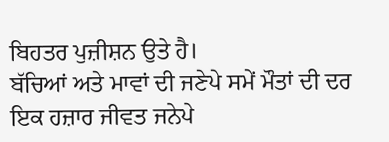ਬਿਹਤਰ ਪੁਜ਼ੀਸ਼ਨ ਉਤੇ ਹੈ।
ਬੱਚਿਆਂ ਅਤੇ ਮਾਵਾਂ ਦੀ ਜਣੇਪੇ ਸਮੇਂ ਮੌਤਾਂ ਦੀ ਦਰ ਇਕ ਹਜ਼ਾਰ ਜੀਵਤ ਜਨੇਪੇ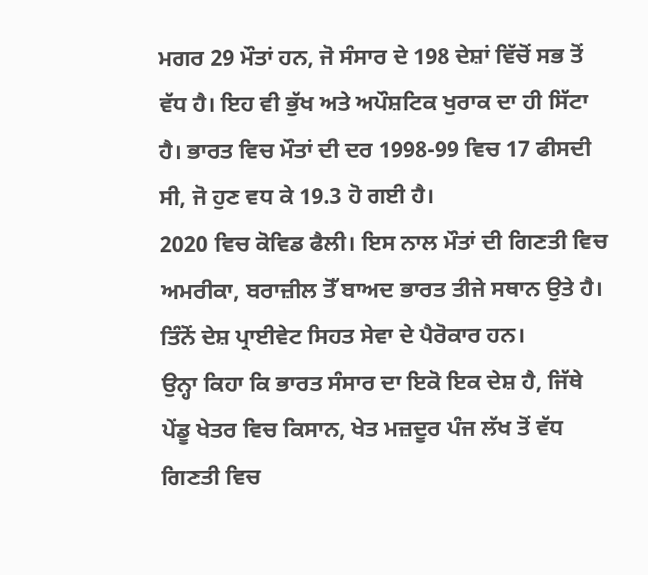ਮਗਰ 29 ਮੌਤਾਂ ਹਨ, ਜੋ ਸੰਸਾਰ ਦੇ 198 ਦੇਸ਼ਾਂ ਵਿੱਚੋਂ ਸਭ ਤੋਂ ਵੱਧ ਹੈ। ਇਹ ਵੀ ਭੁੱਖ ਅਤੇ ਅਪੌਸ਼ਟਿਕ ਖੁਰਾਕ ਦਾ ਹੀ ਸਿੱਟਾ ਹੈ। ਭਾਰਤ ਵਿਚ ਮੌਤਾਂ ਦੀ ਦਰ 1998-99 ਵਿਚ 17 ਫੀਸਦੀ ਸੀ, ਜੋ ਹੁਣ ਵਧ ਕੇ 19.3 ਹੋ ਗਈ ਹੈ।
2020 ਵਿਚ ਕੋਵਿਡ ਫੈਲੀ। ਇਸ ਨਾਲ ਮੌਤਾਂ ਦੀ ਗਿਣਤੀ ਵਿਚ ਅਮਰੀਕਾ, ਬਰਾਜ਼ੀਲ ਤੋੱ ਬਾਅਦ ਭਾਰਤ ਤੀਜੇ ਸਥਾਨ ਉਤੇ ਹੈ। ਤਿੰਨੋਂ ਦੇਸ਼ ਪ੍ਰਾਈਵੇਟ ਸਿਹਤ ਸੇਵਾ ਦੇ ਪੈਰੋਕਾਰ ਹਨ।
ਉਨ੍ਹਾ ਕਿਹਾ ਕਿ ਭਾਰਤ ਸੰਸਾਰ ਦਾ ਇਕੋ ਇਕ ਦੇਸ਼ ਹੈ, ਜਿੱਥੇ ਪੇਂਡੂ ਖੇਤਰ ਵਿਚ ਕਿਸਾਨ, ਖੇਤ ਮਜ਼ਦੂਰ ਪੰਜ ਲੱਖ ਤੋਂ ਵੱਧ ਗਿਣਤੀ ਵਿਚ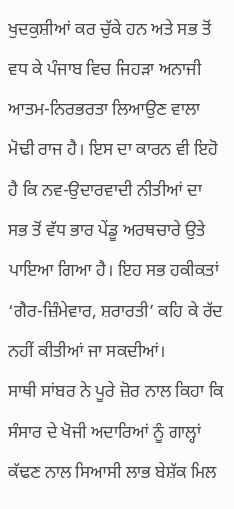ਖੁਦਕੁਸ਼ੀਆਂ ਕਰ ਚੁੱਕੇ ਹਨ ਅਤੇ ਸਭ ਤੋਂ ਵਧ ਕੇ ਪੰਜਾਬ ਵਿਚ ਜਿਹੜਾ ਅਨਾਜੀ ਆਤਮ-ਨਿਰਭਰਤਾ ਲਿਆਉਣ ਵਾਲਾ ਮੋਢੀ ਰਾਜ ਹੈ। ਇਸ ਦਾ ਕਾਰਨ ਵੀ ਇਹੋ ਹੈ ਕਿ ਨਵ-ਉਦਾਰਵਾਦੀ ਨੀਤੀਆਂ ਦਾ ਸਭ ਤੋਂ ਵੱਧ ਭਾਰ ਪੇਂਡੂ ਅਰਥਚਾਰੇ ਉਤੇ ਪਾਇਆ ਗਿਆ ਹੈ। ਇਹ ਸਭ ਹਕੀਕਤਾਂ ‘ਗੈਰ-ਜ਼ਿੰਮੇਵਾਰ, ਸ਼ਰਾਰਤੀ’ ਕਹਿ ਕੇ ਰੱਦ ਨਹੀਂ ਕੀਤੀਆਂ ਜਾ ਸਕਦੀਆਂ।
ਸਾਥੀ ਸਾਂਬਰ ਨੇ ਪੂਰੇ ਜ਼ੋਰ ਨਾਲ ਕਿਹਾ ਕਿ ਸੰਸਾਰ ਦੇ ਖੋਜੀ ਅਦਾਰਿਆਂ ਨੂੰ ਗਾਲ੍ਹਾਂ ਕੱਢਣ ਨਾਲ ਸਿਆਸੀ ਲਾਭ ਬੇਸ਼ੱਕ ਮਿਲ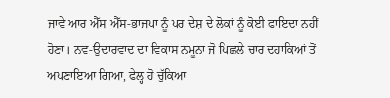ਜਾਵੇ ਆਰ ਐੱਸ ਐੱਸ-ਭਾਜਪਾ ਨੂੰ ਪਰ ਦੇਸ਼ ਦੇ ਲੋਕਾਂ ਨੂੰ ਕੋਈ ਫਾਇਦਾ ਨਹੀਂ ਹੋਣਾ। ਨਵ-ਉਦਾਰਵਾਦ ਦਾ ਵਿਕਾਸ ਨਮੂਨਾ ਜੋ ਪਿਛਲੇ ਚਾਰ ਦਹਾਕਿਆਂ ਤੋਂ ਅਪਣਾਇਆ ਗਿਆ, ਫੇਲ੍ਹ ਹੋ ਚੁੱਕਿਆ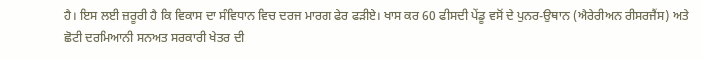ਹੈ। ਇਸ ਲਈ ਜ਼ਰੂਰੀ ਹੈ ਕਿ ਵਿਕਾਸ ਦਾ ਸੰਵਿਧਾਨ ਵਿਚ ਦਰਜ ਮਾਰਗ ਫੇਰ ਫੜੀਏ। ਖਾਸ ਕਰ 60 ਫੀਸਦੀ ਪੇਂਡੂ ਵਸੋਂ ਦੇ ਪੁਨਰ-ਉਥਾਨ (ਐਰੇਰੀਅਨ ਰੀਸਰਜੈਂਸ) ਅਤੇ ਛੋਟੀ ਦਰਮਿਆਨੀ ਸਨਅਤ ਸਰਕਾਰੀ ਖੇਤਰ ਦੀ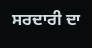ਸਰਦਾਰੀ ਦਾ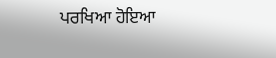ਪਰਖਿਆ ਹੋਇਆ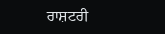ਰਾਸ਼ਟਰੀ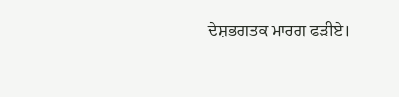ਦੇਸ਼ਭਗਤਕ ਮਾਰਗ ਫੜੀਏ।